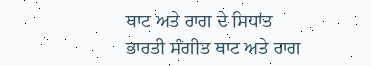ਥਾਟ ਅਤੇ ਰਾਗ ਦੇ ਸਿਧਾਂਤ
ਭਾਰਤੀ ਸੰਗੀਤ ਥਾਟ ਅਤੇ ਰਾਗ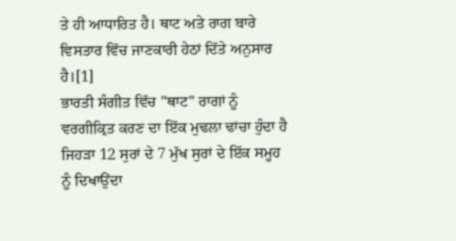ਤੇ ਹੀ ਆਧਾਰਿਤ ਹੈ। ਥਾਟ ਅਤੇ ਰਾਗ ਬਾਰੇ ਵਿਸਤਾਰ ਵਿੱਚ ਜਾਣਕਾਰੀ ਹੇਠਾਂ ਦਿੱਤੇ ਅਨੁਸਾਰ ਹੈ।[1]
ਭਾਰਤੀ ਸੰਗੀਤ ਵਿੱਚ "ਥਾਟ" ਰਾਗਾਂ ਨੂੰ ਵਰਗੀਕ੍ਰਿਤ ਕਰਣ ਦਾ ਇੱਕ ਮੁਢਲਾ ਢਾਂਚਾ ਹੁੰਦਾ ਹੈ ਜਿਹੜਾ 12 ਸੁਰਾਂ ਦੇ 7 ਮੁੱਖ ਸੁਰਾਂ ਦੇ ਇੱਕ ਸਮੂਹ ਨੂੰ ਦਿਖਾਉਂਦਾ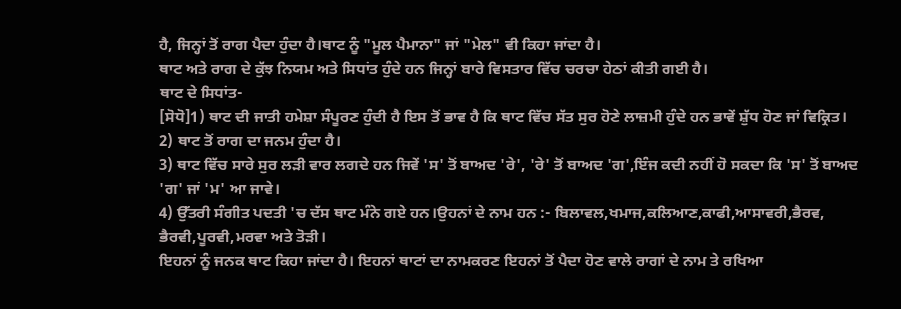ਹੈ, ਜਿਨ੍ਹਾਂ ਤੋਂ ਰਾਗ ਪੈਦਾ ਹੁੰਦਾ ਹੈ।ਥਾਟ ਨੂੰ "ਮੂਲ ਪੈਮਾਨਾ" ਜਾਂ "ਮੇਲ" ਵੀ ਕਿਹਾ ਜਾਂਦਾ ਹੈ।
ਥਾਟ ਅਤੇ ਰਾਗ ਦੇ ਕੁੱਝ ਨਿਯਮ ਅਤੇ ਸਿਧਾਂਤ ਹੁੰਦੇ ਹਨ ਜਿਨ੍ਹਾਂ ਬਾਰੇ ਵਿਸਤਾਰ ਵਿੱਚ ਚਰਚਾ ਹੇਠਾਂ ਕੀਤੀ ਗਈ ਹੈ।
ਥਾਟ ਦੇ ਸਿਧਾਂਤ-
[ਸੋਧੋ]1) ਥਾਟ ਦੀ ਜਾਤੀ ਹਮੇਸ਼ਾ ਸੰਪੂਰਣ ਹੁੰਦੀ ਹੈ ਇਸ ਤੋਂ ਭਾਵ ਹੈ ਕਿ ਥਾਟ ਵਿੱਚ ਸੱਤ ਸੁਰ ਹੋਣੇ ਲਾਜ਼ਮੀ ਹੁੰਦੇ ਹਨ ਭਾਵੇਂ ਸ਼ੁੱਧ ਹੋਣ ਜਾਂ ਵਿਕ੍ਰਿਤ।
2) ਥਾਟ ਤੋਂ ਰਾਗ ਦਾ ਜਨਮ ਹੁੰਦਾ ਹੈ।
3) ਥਾਟ ਵਿੱਚ ਸਾਰੇ ਸੁਰ ਲੜੀ ਵਾਰ ਲਗਦੇ ਹਨ ਜਿਵੇਂ 'ਸ' ਤੋਂ ਬਾਅਦ 'ਰੇ', 'ਰੇ' ਤੋਂ ਬਾਅਦ 'ਗ',ਇੰਜ ਕਦੀ ਨਹੀਂ ਹੋ ਸਕਦਾ ਕਿ 'ਸ' ਤੋਂ ਬਾਅਦ 'ਗ' ਜਾਂ 'ਮ' ਆ ਜਾਵੇ।
4) ਉੱਤਰੀ ਸੰਗੀਤ ਪਦਤੀ 'ਚ ਦੱਸ ਥਾਟ ਮੰਨੇ ਗਏ ਹਨ।ਉਹਨਾਂ ਦੇ ਨਾਮ ਹਨ :- ਬਿਲਾਵਲ,ਖਮਾਜ,ਕਲਿਆਣ,ਕਾਫੀ,ਆਸਾਵਰੀ,ਭੈਰਵ, ਭੈਰਵੀ,ਪੂਰਵੀ,ਮਰਵਾ ਅਤੇ ਤੋੜੀ।
ਇਹਨਾਂ ਨੂੰ ਜਨਕ ਥਾਟ ਕਿਹਾ ਜਾਂਦਾ ਹੈ। ਇਹਨਾਂ ਥਾਟਾਂ ਦਾ ਨਾਮਕਰਣ ਇਹਨਾਂ ਤੋਂ ਪੈਦਾ ਹੋਣ ਵਾਲੇ ਰਾਗਾਂ ਦੇ ਨਾਮ ਤੇ ਰਖਿਆ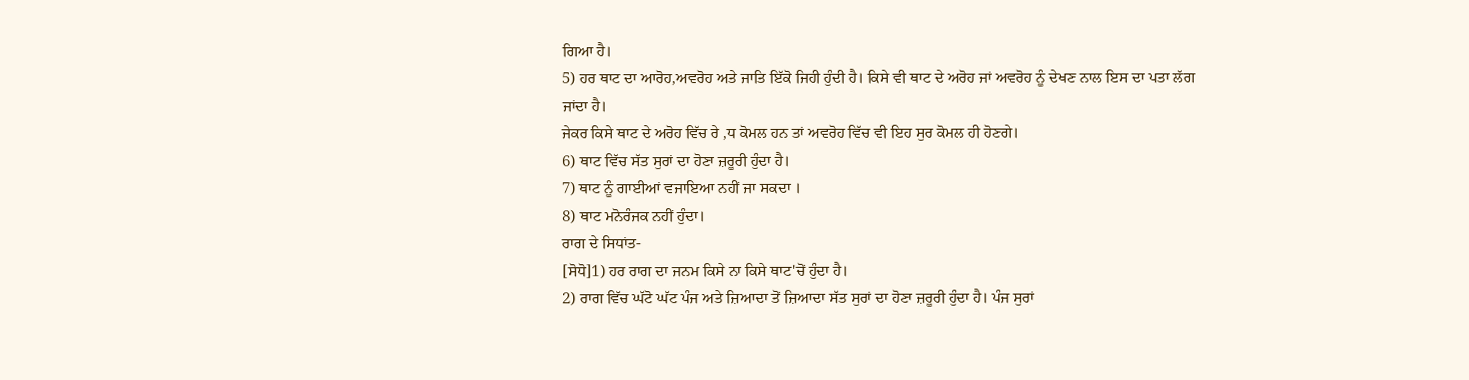ਗਿਆ ਹੈ।
5) ਹਰ ਥਾਟ ਦਾ ਆਰੋਹ,ਅਵਰੋਹ ਅਤੇ ਜਾਤਿ ਇੱਕੋ ਜਿਹੀ ਹੁੰਦੀ ਹੈ। ਕਿਸੇ ਵੀ ਥਾਟ ਦੇ ਅਰੋਹ ਜਾਂ ਅਵਰੋਹ ਨੂੰ ਦੇਖਣ ਨਾਲ ਇਸ ਦਾ ਪਤਾ ਲੱਗ ਜਾਂਦਾ ਹੈ।
ਜੇਕਰ ਕਿਸੇ ਥਾਟ ਦੇ ਅਰੋਹ ਵਿੱਚ ਰੇ ,ਧ ਕੋਮਲ ਹਨ ਤਾਂ ਅਵਰੋਹ ਵਿੱਚ ਵੀ ਇਹ ਸੁਰ ਕੋਮਲ ਹੀ ਹੋਣਗੇ।
6) ਥਾਟ ਵਿੱਚ ਸੱਤ ਸੁਰਾਂ ਦਾ ਹੋਣਾ ਜ਼ਰੂਰੀ ਹੁੰਦਾ ਹੈ।
7) ਥਾਟ ਨੂੰ ਗਾਈਆਂ ਵਜਾਇਆ ਨਹੀਂ ਜਾ ਸਕਦਾ ।
8) ਥਾਟ ਮਨੋਰੰਜਕ ਨਹੀਂ ਹੁੰਦਾ।
ਰਾਗ ਦੇ ਸਿਧਾਂਤ-
[ਸੋਧੋ]1) ਹਰ ਰਾਗ ਦਾ ਜਨਮ ਕਿਸੇ ਨਾ ਕਿਸੇ ਥਾਟ'ਚੋਂ ਹੁੰਦਾ ਹੈ।
2) ਰਾਗ ਵਿੱਚ ਘੱਟੋ ਘੱਟ ਪੰਜ ਅਤੇ ਜ਼ਿਆਦਾ ਤੋਂ ਜ਼ਿਆਦਾ ਸੱਤ ਸੁਰਾਂ ਦਾ ਹੋਣਾ ਜ਼ਰੂਰੀ ਹੁੰਦਾ ਹੈ। ਪੰਜ ਸੁਰਾਂ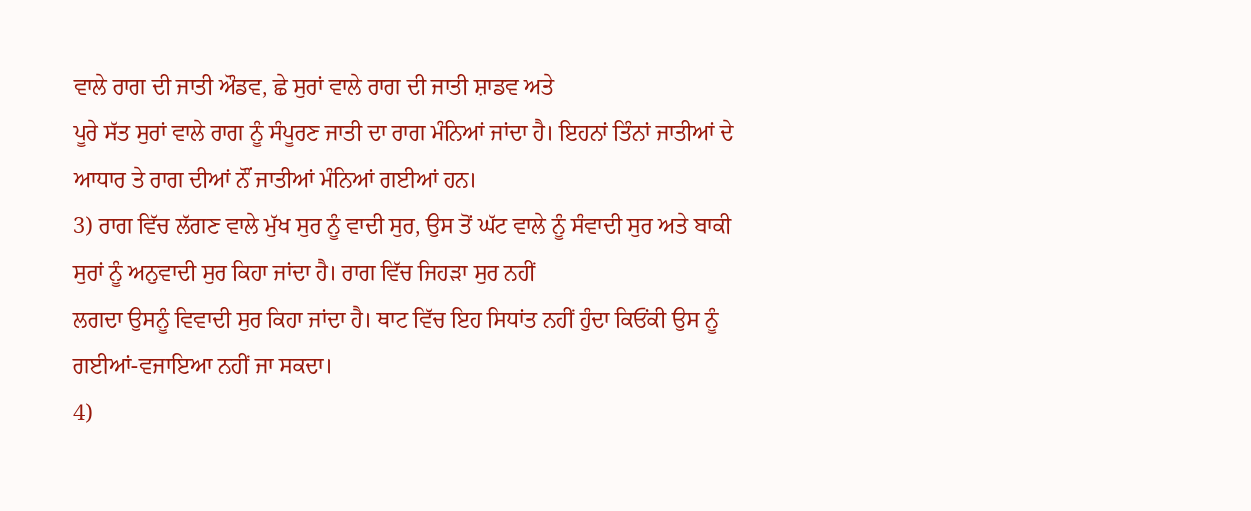ਵਾਲੇ ਰਾਗ ਦੀ ਜਾਤੀ ਔਡਵ, ਛੇ ਸੁਰਾਂ ਵਾਲੇ ਰਾਗ ਦੀ ਜਾਤੀ ਸ਼ਾਡਵ ਅਤੇ
ਪੂਰੇ ਸੱਤ ਸੁਰਾਂ ਵਾਲੇ ਰਾਗ ਨੂੰ ਸੰਪੂਰਣ ਜਾਤੀ ਦਾ ਰਾਗ ਮੰਨਿਆਂ ਜਾਂਦਾ ਹੈ। ਇਹਨਾਂ ਤਿੰਨਾਂ ਜਾਤੀਆਂ ਦੇ ਆਧਾਰ ਤੇ ਰਾਗ ਦੀਆਂ ਨੌਂ ਜਾਤੀਆਂ ਮੰਨਿਆਂ ਗਈਆਂ ਹਨ।
3) ਰਾਗ ਵਿੱਚ ਲੱਗਣ ਵਾਲੇ ਮੁੱਖ ਸੁਰ ਨੂੰ ਵਾਦੀ ਸੁਰ, ਉਸ ਤੋਂ ਘੱਟ ਵਾਲੇ ਨੂੰ ਸੰਵਾਦੀ ਸੁਰ ਅਤੇ ਬਾਕੀ ਸੁਰਾਂ ਨੂੰ ਅਨੁਵਾਦੀ ਸੁਰ ਕਿਹਾ ਜਾਂਦਾ ਹੈ। ਰਾਗ ਵਿੱਚ ਜਿਹੜਾ ਸੁਰ ਨਹੀਂ
ਲਗਦਾ ਉਸਨੂੰ ਵਿਵਾਦੀ ਸੁਰ ਕਿਹਾ ਜਾਂਦਾ ਹੈ। ਥਾਟ ਵਿੱਚ ਇਹ ਸਿਧਾਂਤ ਨਹੀਂ ਹੁੰਦਾ ਕਿਓਂਕੀ ਉਸ ਨੂੰ ਗਈਆਂ-ਵਜਾਇਆ ਨਹੀਂ ਜਾ ਸਕਦਾ।
4)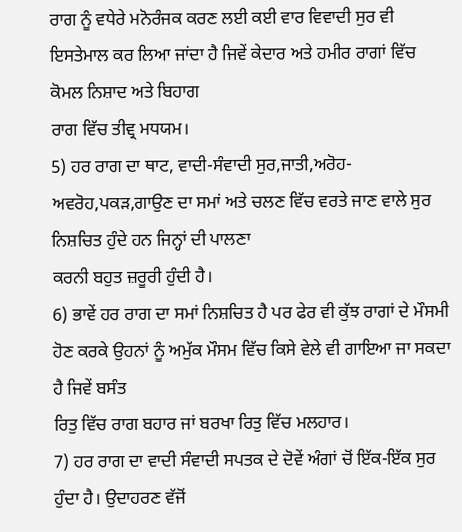ਰਾਗ ਨੂੰ ਵਧੇਰੇ ਮਨੋਰੰਜਕ ਕਰਣ ਲਈ ਕਈ ਵਾਰ ਵਿਵਾਦੀ ਸੁਰ ਵੀ ਇਸਤੇਮਾਲ ਕਰ ਲਿਆ ਜਾਂਦਾ ਹੈ ਜਿਵੇਂ ਕੇਦਾਰ ਅਤੇ ਹਮੀਰ ਰਾਗਾਂ ਵਿੱਚ ਕੋਮਲ ਨਿਸ਼ਾਦ ਅਤੇ ਬਿਹਾਗ
ਰਾਗ ਵਿੱਚ ਤੀਵ੍ਰ ਮਧਯਮ।
5) ਹਰ ਰਾਗ ਦਾ ਥਾਟ, ਵਾਦੀ-ਸੰਵਾਦੀ ਸੁਰ,ਜਾਤੀ,ਅਰੋਹ-ਅਵਰੋਹ,ਪਕੜ,ਗਾਉਣ ਦਾ ਸਮਾਂ ਅਤੇ ਚਲਣ ਵਿੱਚ ਵਰਤੇ ਜਾਣ ਵਾਲੇ ਸੁਰ ਨਿਸ਼ਚਿਤ ਹੁੰਦੇ ਹਨ ਜਿਨ੍ਹਾਂ ਦੀ ਪਾਲਣਾ
ਕਰਨੀ ਬਹੁਤ ਜ਼ਰੂਰੀ ਹੁੰਦੀ ਹੈ।
6) ਭਾਵੇਂ ਹਰ ਰਾਗ ਦਾ ਸਮਾਂ ਨਿਸ਼ਚਿਤ ਹੈ ਪਰ ਫੇਰ ਵੀ ਕੁੱਝ ਰਾਗਾਂ ਦੇ ਮੌਸਮੀ ਹੋਣ ਕਰਕੇ ਉਹਨਾਂ ਨੂੰ ਅਮੁੱਕ ਮੌਸਮ ਵਿੱਚ ਕਿਸੇ ਵੇਲੇ ਵੀ ਗਾਇਆ ਜਾ ਸਕਦਾ ਹੈ ਜਿਵੇਂ ਬਸੰਤ
ਰਿਤੁ ਵਿੱਚ ਰਾਗ ਬਹਾਰ ਜਾਂ ਬਰਖਾ ਰਿਤੁ ਵਿੱਚ ਮਲਹਾਰ।
7) ਹਰ ਰਾਗ ਦਾ ਵਾਦੀ ਸੰਵਾਦੀ ਸਪਤਕ ਦੇ ਦੋਵੇਂ ਅੰਗਾਂ ਚੋਂ ਇੱਕ-ਇੱਕ ਸੁਰ ਹੁੰਦਾ ਹੈ। ਉਦਾਹਰਣ ਵੱਜੋਂ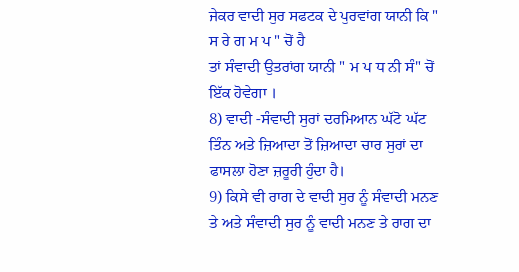ਜੇਕਰ ਵਾਦੀ ਸੁਰ ਸਫਟਕ ਦੇ ਪੁਰਵਾਂਗ ਯਾਨੀ ਕਿ " ਸ ਰੇ ਗ ਮ ਪ " ਚੋਂ ਹੈ
ਤਾਂ ਸੰਵਾਦੀ ਉਤਰਾਂਗ ਯਾਨੀ " ਮ ਪ ਧ ਨੀ ਸੰ" ਚੋਂ ਇੱਕ ਹੋਵੇਗਾ ।
8) ਵਾਦੀ -ਸੰਵਾਦੀ ਸੁਰਾਂ ਦਰਮਿਆਨ ਘੱਟੋ ਘੱਟ ਤਿੰਨ ਅਤੇ ਜ਼ਿਆਦਾ ਤੋਂ ਜ਼ਿਆਦਾ ਚਾਰ ਸੁਰਾਂ ਦਾ ਫਾਸਲਾ ਹੋਣਾ ਜ਼ਰੂਰੀ ਹੁੰਦਾ ਹੈ।
9) ਕਿਸੇ ਵੀ ਰਾਗ ਦੇ ਵਾਦੀ ਸੁਰ ਨੂੰ ਸੰਵਾਦੀ ਮਨਣ ਤੇ ਅਤੇ ਸੰਵਾਦੀ ਸੁਰ ਨੂੰ ਵਾਦੀ ਮਨਣ ਤੇ ਰਾਗ ਦਾ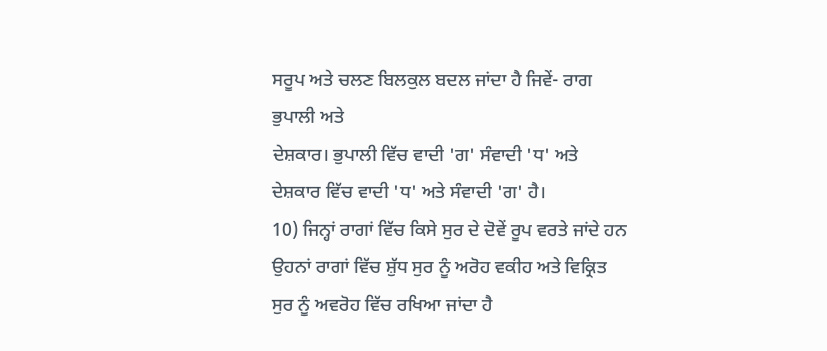ਸਰੂਪ ਅਤੇ ਚਲਣ ਬਿਲਕੁਲ ਬਦਲ ਜਾਂਦਾ ਹੈ ਜਿਵੇਂ- ਰਾਗ ਭੁਪਾਲੀ ਅਤੇ
ਦੇਸ਼ਕਾਰ। ਭੁਪਾਲੀ ਵਿੱਚ ਵਾਦੀ 'ਗ' ਸੰਵਾਦੀ 'ਧ' ਅਤੇ ਦੇਸ਼ਕਾਰ ਵਿੱਚ ਵਾਦੀ 'ਧ' ਅਤੇ ਸੰਵਾਦੀ 'ਗ' ਹੈ।
10) ਜਿਨ੍ਹਾਂ ਰਾਗਾਂ ਵਿੱਚ ਕਿਸੇ ਸੁਰ ਦੇ ਦੋਵੇਂ ਰੂਪ ਵਰਤੇ ਜਾਂਦੇ ਹਨ ਉਹਨਾਂ ਰਾਗਾਂ ਵਿੱਚ ਸ਼ੁੱਧ ਸੁਰ ਨੂੰ ਅਰੋਹ ਵਕੀਹ ਅਤੇ ਵਿਕ੍ਰਿਤ ਸੁਰ ਨੂੰ ਅਵਰੋਹ ਵਿੱਚ ਰਖਿਆ ਜਾਂਦਾ ਹੈ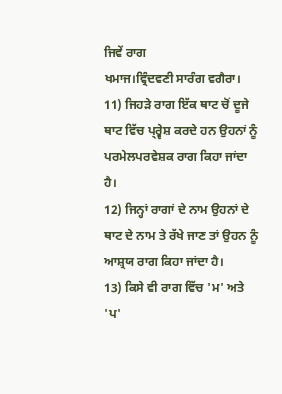ਜਿਵੇਂ ਰਾਗ
ਖਮਾਜ।ਵ੍ਰਿੰਦਵਣੀ ਸਾਰੰਗ ਵਗੈਰਾ।
11) ਜਿਹੜੇ ਰਾਗ ਇੱਕ ਥਾਟ ਚੋਂ ਦੂਜੇ ਥਾਟ ਵਿੱਚ ਪ੍ਰ੍ਵੇਸ਼ ਕਰਦੇ ਹਨ ਉਹਨਾਂ ਨੂੰ ਪਰਮੇਲਪਰਵੇਸ਼ਕ ਰਾਗ ਕਿਹਾ ਜਾਂਦਾ ਹੈ।
12) ਜਿਨ੍ਹਾਂ ਰਾਗਾਂ ਦੇ ਨਾਮ ਉਹਨਾਂ ਦੇ ਥਾਟ ਦੇ ਨਾਮ ਤੇ ਰੱਖੇ ਜਾਣ ਤਾਂ ਉਹਨ ਨੂੰ ਆਸ਼੍ਰਯ ਰਾਗ ਕਿਹਾ ਜਾਂਦਾ ਹੈ।
13) ਕਿਸੇ ਵੀ ਰਾਗ ਵਿੱਚ 'ਮ' ਅਤੇ 'ਪ'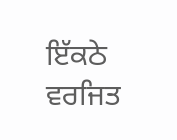ਇੱਕਠੇ ਵਰਜਿਤ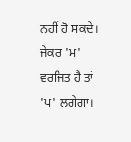ਨਹੀਂ ਹੋ ਸਕਦੇ। ਜੇਕਰ 'ਮ' ਵਰਜਿਤ ਹੈ ਤਾਂ 'ਪ' ਲਗੇਗਾ।